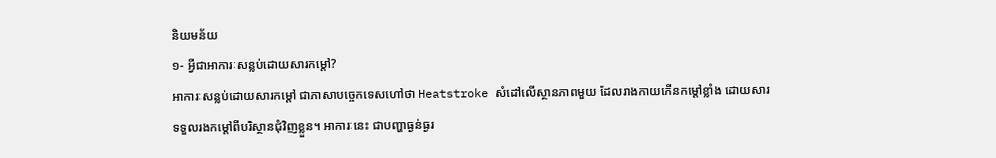និយមន័យ
១- អ្វីជាអាការៈសន្លប់ដោយសារកម្ដៅ?
អាការៈសន្លប់ដោយសារកម្ដៅ ជាភាសាបច្ចេកទេសហៅថា Heatstroke សំដៅលើស្ថានភាពមួយ ដែលរាងកាយកើនកម្ដៅខ្លាំង ដោយសារទទួលរងកម្ដៅពីបរិស្ថានជុំវិញខ្លួន។ អាការៈនេះ ជាបញ្ហាធ្ងន់ធ្ងរ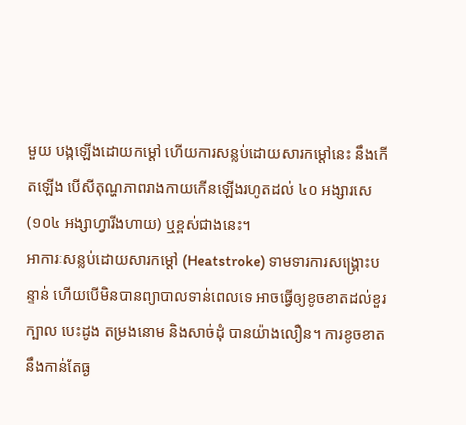មួយ បង្កឡើងដោយកម្ដៅ ហើយការសន្លប់ដោយសារកម្ដៅនេះ នឹងកើតឡើង បើសីតុណ្ហភាពរាងកាយកើនឡើងរហូតដល់ ៤០ អង្សារសេ (១០៤ អង្សាហ្វារីងហាយ) ឬខ្ពស់ជាងនេះ។
អាការៈសន្លប់ដោយសារកម្ដៅ (Heatstroke) ទាមទារការសង្គ្រោះបន្ទាន់ ហើយបើមិនបានព្យាបាលទាន់ពេលទេ អាចធ្វើឲ្យខូចខាតដល់ខួរក្បាល បេះដូង តម្រងនោម និងសាច់ដុំ បានយ៉ាងលឿន។ ការខូចខាតនឹងកាន់តែធ្ង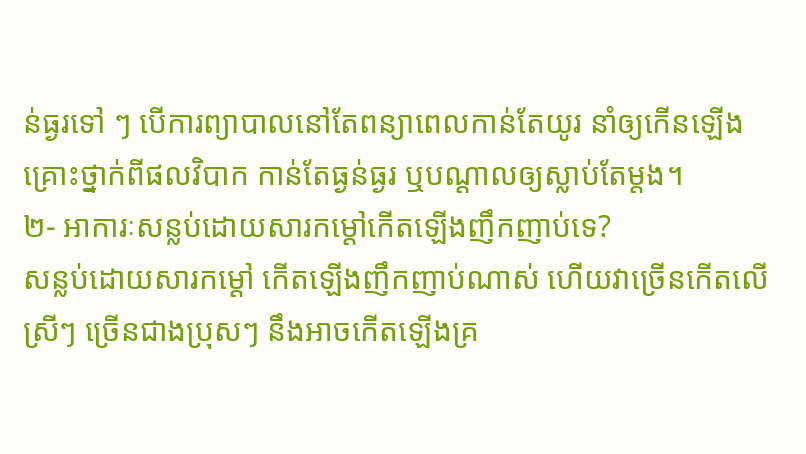ន់ធ្ងរទៅ ៗ បើការព្យាបាលនៅតែពន្យាពេលកាន់តែយូរ នាំឲ្យកើនឡើងគ្រោះថ្នាក់ពីផលវិបាក កាន់តែធ្ងន់ធ្ងរ ឬបណ្តាលឲ្យស្លាប់តែម្តង។
២- អាការៈសន្លប់ដោយសារកម្ដៅកើតឡើងញឹកញាប់ទេ?
សន្លប់ដោយសារកម្ដៅ កើតឡើងញឹកញាប់ណាស់ ហើយវាច្រើនកើតលើស្រីៗ ច្រើនជាងប្រុសៗ នឹងអាចកើតឡើងគ្រ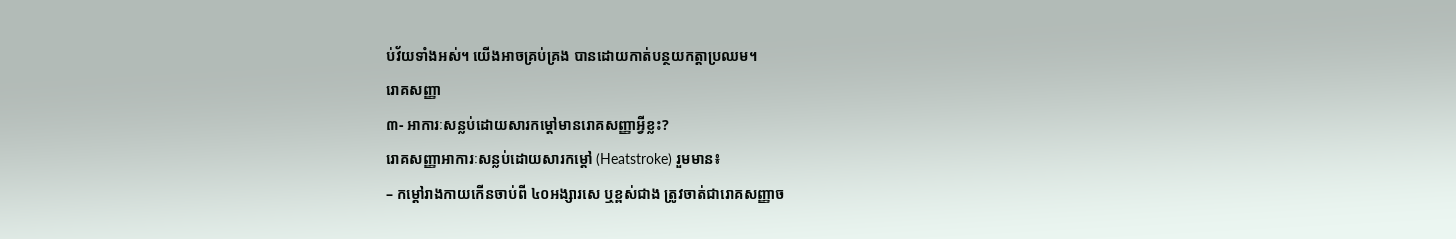ប់វ័យទាំងអស់។ យើងអាចគ្រប់គ្រង បានដោយកាត់បន្ថយកត្តាប្រឈម។
រោគសញ្ញា
៣- អាការៈសន្លប់ដោយសារកម្តៅមានរោគសញ្ញាអ្វីខ្លះ?
រោគសញ្ញាអាការៈសន្លប់ដោយសារកម្តៅ (Heatstroke) រួមមាន៖
– កម្ដៅរាងកាយកើនចាប់ពី ៤០អង្សារសេ ឬខ្ពស់ជាង ត្រូវចាត់ជារោគសញ្ញាច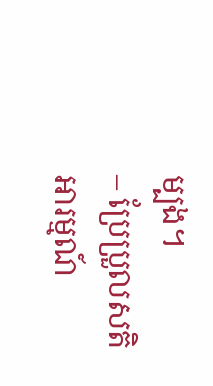ម្បង។
– ប្រែប្រួលសតិអារម្មណ៍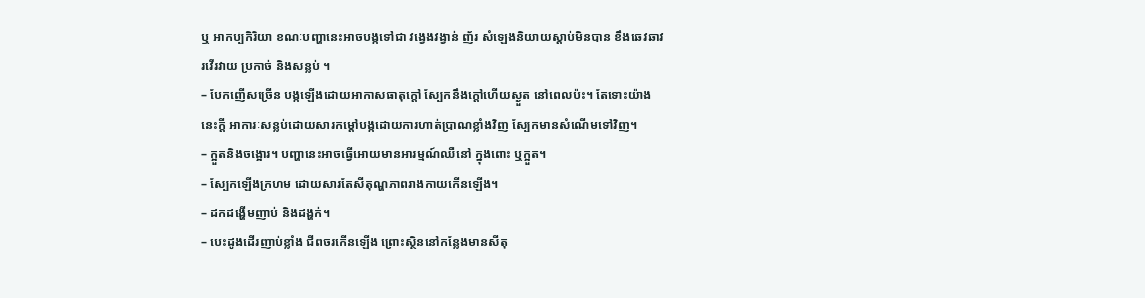ឬ អាកប្បកិរិយា ខណៈបញ្ហានេះអាចបង្កទៅជា វង្វេងវង្វាន់ ញ័រ សំឡេងនិយាយស្ដាប់មិនបាន ខឹងឆេវឆាវ រវើរវាយ ប្រកាច់ និងសន្លប់ ។
– បែកញើសច្រើន បង្កឡើងដោយអាកាសធាតុក្ដៅ ស្បែកនឹងក្ដៅហើយស្ងួត នៅពេលប៉ះ។ តែទោះយ៉ាងនេះក្ដី អាការៈសន្លប់ដោយសារកម្តៅបង្កដោយការហាត់ប្រាណខ្លាំងវិញ ស្បែកមានសំណើមទៅវិញ។
– ក្អួតនិងចង្អោរ។ បញ្ហានេះអាចធ្វើអោយមានអារម្មណ៍ឈឺនៅ ក្នុងពោះ ឬក្អួត។
– ស្បែកឡើងក្រហម ដោយសារតែសីតុណ្ហភាពរាងកាយកើនឡើង។
– ដកដង្ហើមញាប់ និងដង្ហក់។
– បេះដូងដើរញាប់ខ្លាំង ជីពចរកើនឡើង ព្រោះស្ថិននៅកន្លែងមានសីតុ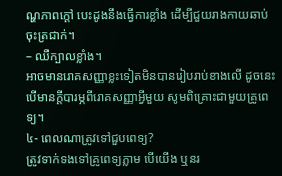ណ្ហភាពក្តៅ បេះដូងនឹងធ្វើការខ្លាំង ដើម្បីជួយរាងកាយឆាប់ចុះត្រជាក់។
– ឈឺក្បាលខ្លាំង។
អាចមានរោគសញ្ញាខ្លះទៀតមិនបានរៀបរាប់ខាងលើ ដូចនេះបើមានក្តីបារម្ភពីរោគសញ្ញាអ្វីមួយ សូមពិគ្រោះជាមួយគ្រូពេទ្យ។
៤- ពេលណាត្រូវទៅជួបពេទ្យ?
ត្រូវទាក់ទងទៅគ្រូពេទ្យភ្លាម បើយើង ឬនរ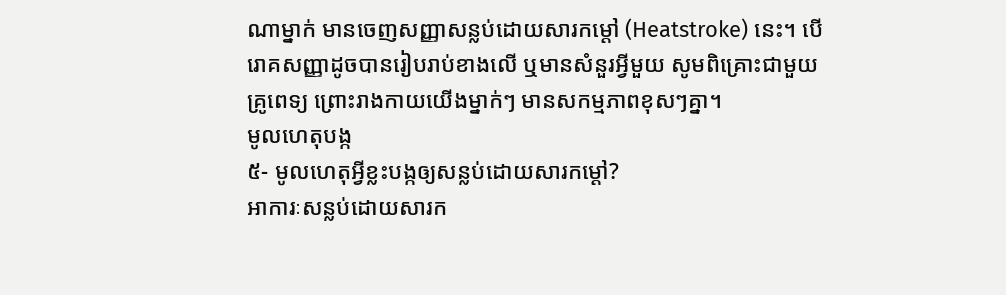ណាម្នាក់ មានចេញសញ្ញាសន្លប់ដោយសារកម្តៅ (Heatstroke) នេះ។ បើរោគសញ្ញាដូចបានរៀបរាប់ខាងលើ ឬមានសំនួរអ្វីមួយ សូមពិគ្រោះជាមួយគ្រូពេទ្យ ព្រោះរាងកាយយើងម្នាក់ៗ មានសកម្មភាពខុសៗគ្នា។
មូលហេតុបង្ក
៥- មូលហេតុអ្វីខ្លះបង្កឲ្យសន្លប់ដោយសារកម្តៅ?
អាការៈសន្លប់ដោយសារក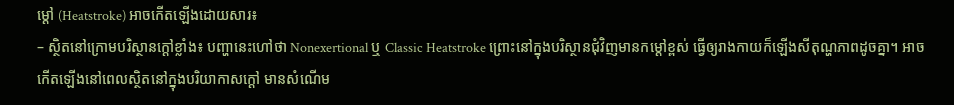ម្តៅ (Heatstroke) អាចកើតឡើងដោយសារ៖
– ស្ថិតនៅក្រោមបរិស្ថានក្ដៅខ្លាំង៖ បញ្ហានេះហៅថា Nonexertional ឬ Classic Heatstroke ព្រោះនៅក្នុងបរិស្ថានជុំវិញមានកម្តៅខ្ពស់ ធ្វើឲ្យរាងកាយក៏ឡើងសីតុណ្ហភាពដូចគ្នា។ អាចកើតឡើងនៅពេលស្ថិតនៅក្នុងបរិយាកាសក្ដៅ មានសំណើម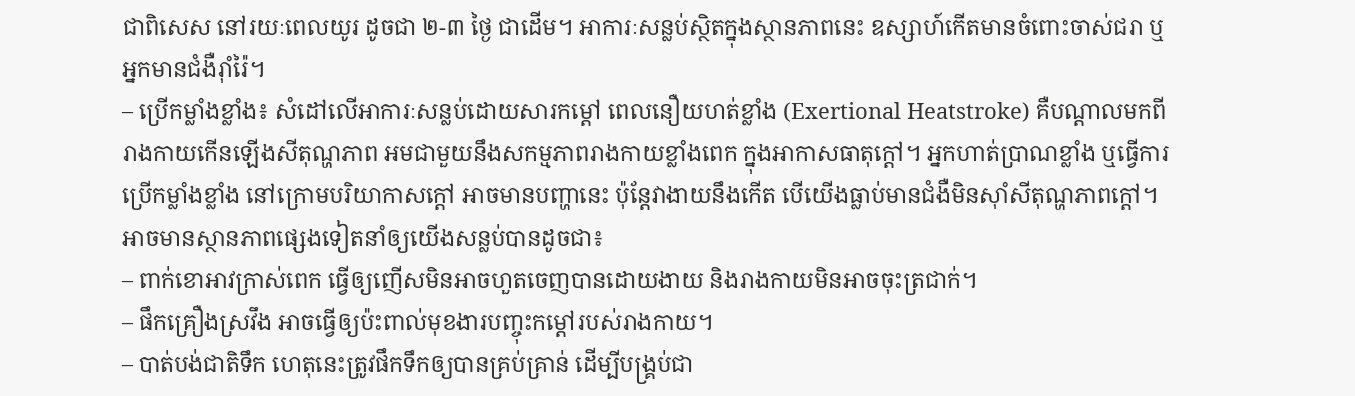ជាពិសេស នៅរយៈពេលយូរ ដូចជា ២-៣ ថ្ងៃ ជាដើម។ អាការៈសន្លប់ស្ថិតក្នុងស្ថានភាពនេះ ឧស្សាហ៍កើតមានចំពោះចាស់ជរា ឬអ្នកមានជំងឺរ៉ាំរ៉ៃ។
– ប្រើកម្លាំងខ្លាំង៖ សំដៅលើអាការៈសន្លប់ដោយសារកម្តៅ ពេលនឿយហត់ខ្លាំង (Exertional Heatstroke) គឺបណ្ដាលមកពីរាងកាយកើនឡើងសីតុណ្ហភាព អមជាមួយនឹងសកម្មភាពរាងកាយខ្លាំងពេក ក្នុងអាកាសធាតុក្ដៅ។ អ្នកហាត់ប្រាណខ្លាំង ឬធ្វើការប្រើកម្លាំងខ្លាំង នៅក្រោមបរិយាកាសក្ដៅ អាចមានបញ្ហានេះ ប៉ុន្តែវាងាយនឹងកើត បើយើងធ្លាប់មានជំងឺមិនស៊ាំសីតុណ្ហភាពក្ដៅ។
អាចមានស្ថានភាពផ្សេងទៀតនាំឲ្យយើងសន្លប់បានដូចជា៖
– ពាក់ខោអាវក្រាស់ពេក ធ្វើឲ្យញើសមិនអាចហួតចេញបានដោយងាយ និងរាងកាយមិនអាចចុះត្រជាក់។
– ផឹកគ្រឿងស្រវឹង អាចធ្វើឲ្យប៉ះពាល់មុខងារបញ្ចុះកម្ដៅរបស់រាងកាយ។
– បាត់បង់ជាតិទឹក ហេតុនេះត្រូវផឹកទឹកឲ្យបានគ្រប់គ្រាន់ ដើម្បីបង្គ្រប់ជា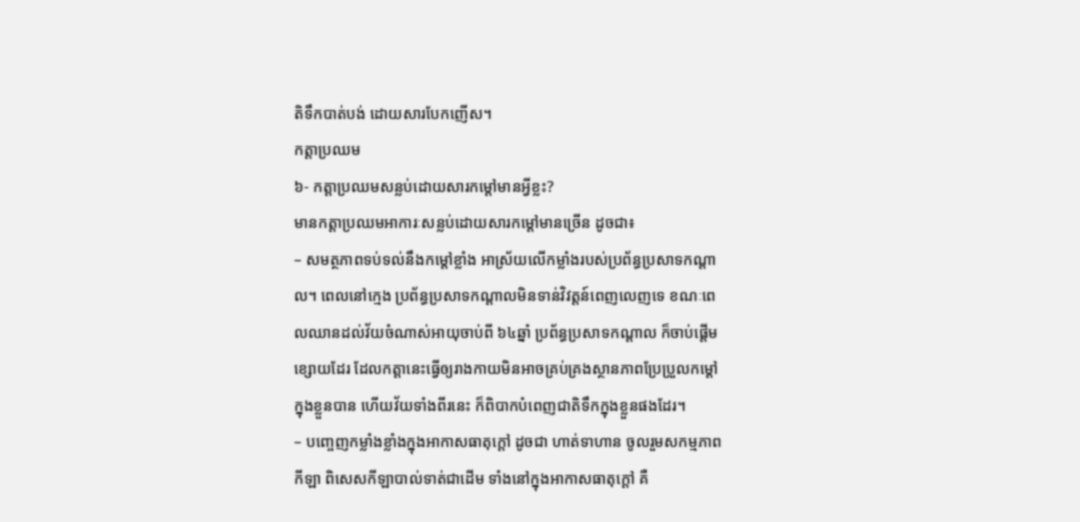តិទឹកបាត់បង់ ដោយសារបែកញើស។
កត្តាប្រឈម
៦- កត្តាប្រឈមសន្លប់ដោយសារកម្តៅមានអ្វីខ្លះ?
មានកត្តាប្រឈមអាការៈសន្លប់ដោយសារកម្តៅមានច្រើន ដូចជា៖
– សមត្ថភាពទប់ទល់នឹងកម្តៅខ្លាំង អាស្រ័យលើកម្លាំងរបស់ប្រព័ន្ធប្រសាទកណ្ដាល។ ពេលនៅក្មេង ប្រព័ន្ធប្រសាទកណ្ដាលមិនទាន់វិវត្តន៍ពេញលេញទេ ខណៈពេលឈានដល់វ័យចំណាស់អាយុចាប់ពី ៦៤ឆ្នាំ ប្រព័ន្ធប្រសាទកណ្ដាល ក៏ចាប់ផ្ដើមខ្សោយដែរ ដែលកត្តានេះធ្វើឲ្យរាងកាយមិនអាចគ្រប់គ្រងស្ថានភាពប្រែប្រួលកម្ដៅក្នុងខ្លួនបាន ហើយវ័យទាំងពីរនេះ ក៏ពិបាកបំពេញជាតិទឹកក្នុងខ្លួនផងដែរ។
– បញ្ចេញកម្លាំងខ្លាំងក្នុងអាកាសធាតុក្ដៅ ដូចជា ហាត់ទាហាន ចូលរួមសកម្មភាពកីឡា ពិសេសកីឡាបាល់ទាត់ជាដើម ទាំងនៅក្នុងអាកាសធាតុក្ដៅ គឺ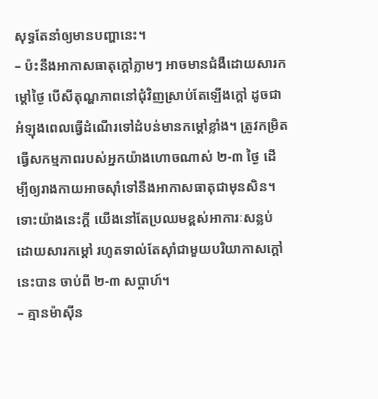សុទ្ធតែនាំឲ្យមានបញ្ហានេះ។
– ប៉ះនឹងអាកាសធាតុក្ដៅភ្លាមៗ អាចមានជំងឺដោយសារកម្ដៅថ្ងៃ បើសីតុណ្ហភាពនៅជុំវិញស្រាប់តែឡើងក្ដៅ ដូចជាអំឡុងពេលធ្វើដំណើរទៅដំបន់មានកម្ដៅខ្លាំង។ ត្រូវកម្រិតធ្វើសកម្មភាពរបស់អ្នកយ៉ាងហោចណាស់ ២-៣ ថ្ងៃ ដើម្បីឲ្យរាងកាយអាចស៊ាំទៅនឹងអាកាសធាតុជាមុនសិន។ ទោះយ៉ាងនេះក្ដី យើងនៅតែប្រឈមខ្ពស់អាការៈសន្លប់ដោយសារកម្ដៅ រហូតទាល់តែស៊ាំជាមួយបរិយាកាសក្ដៅនេះបាន ចាប់ពី ២-៣ សប្ដាហ៍។
– គ្មានម៉ាស៊ីន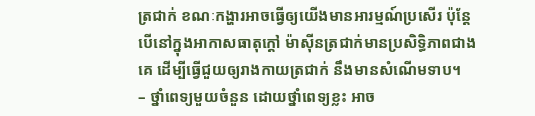ត្រជាក់ ខណៈកង្ហារអាចធ្វើឲ្យយើងមានអារម្មណ៍ប្រសើរ ប៉ុន្តែបើនៅក្នុងអាកាសធាតុក្ដៅ ម៉ាស៊ីនត្រជាក់មានប្រសិទ្ធិភាពជាងគេ ដើម្បីធ្វើជួយឲ្យរាងកាយត្រជាក់ នឹងមានសំណើមទាប។
– ថ្នាំពេទ្យមួយចំនួន ដោយថ្នាំពេទ្យខ្លះ អាច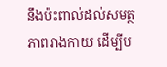នឹងប៉ះពាល់ដល់សមត្ថភាពរាងកាយ ដើម្បីប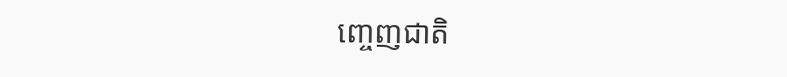ញ្ចេញជាតិ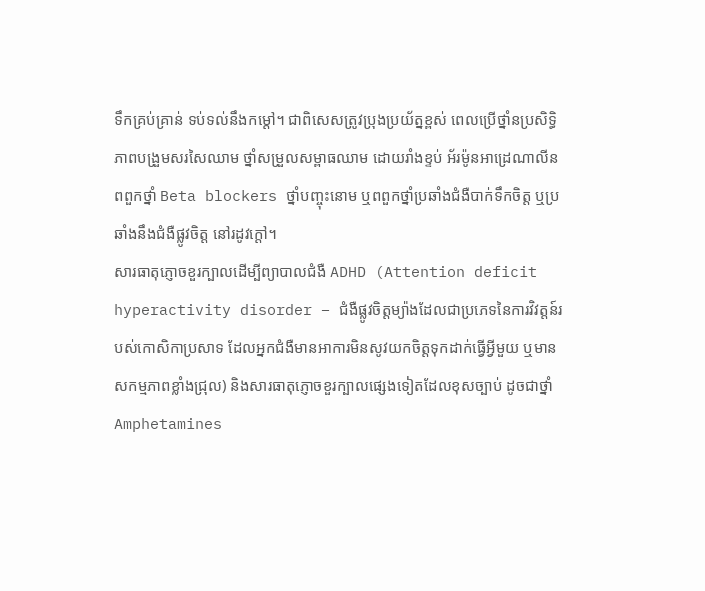ទឹកគ្រប់គ្រាន់ ទប់ទល់នឹងកម្ដៅ។ ជាពិសេសត្រូវប្រុងប្រយ័ត្នខ្ពស់ ពេលប្រើថ្នាំនប្រសិទ្ធិភាពបង្រួមសរសៃឈាម ថ្នាំសម្រួលសម្ពាធឈាម ដោយរាំងខ្ទប់ អ័រម៉ូនអាដ្រេណាលីន ពពួកថ្នាំ Beta blockers ថ្នាំបញ្ចុះនោម ឬពពួកថ្នាំប្រឆាំងជំងឺបាក់ទឹកចិត្ត ឬប្រឆាំងនឹងជំងឺផ្លូវចិត្ត នៅរដូវក្ដៅ។
សារធាតុភ្ញោចខួរក្បាលដើម្បីព្យាបាលជំងឺ ADHD (Attention deficit hyperactivity disorder – ជំងឺផ្លូវចិត្តម្យ៉ាងដែលជាប្រភេទនៃការវិវត្តន៍របស់កោសិកាប្រសាទ ដែលអ្នកជំងឺមានអាការមិនសូវយកចិត្តទុកដាក់ធ្វើអ្វីមួយ ឬមានសកម្មភាពខ្លាំងជ្រុល) និងសារធាតុភ្ញោចខួរក្បាលផ្សេងទៀតដែលខុសច្បាប់ ដូចជាថ្នាំ Amphetamines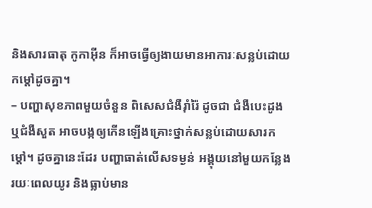និងសារធាតុ កូកាអ៊ីន ក៏អាចធ្វើឲ្យងាយមានអាការៈសន្លប់ដោយកម្ដៅដូចគ្នា។
– បញ្ហាសុខភាពមួយចំនួន ពិសេសជំងឺរ៉ាំរ៉ៃ ដូចជា ជំងឺបេះដូង ឬជំងឺសួត អាចបង្កឲ្យកើនឡើងគ្រោះថ្នាក់សន្លប់ដោយសារកម្តៅ។ ដូចគ្នានេះដែរ បញ្ហាធាត់លើសទម្ងន់ អង្គុយនៅមួយកន្លែងរយៈពេលយូរ និងធ្លាប់មាន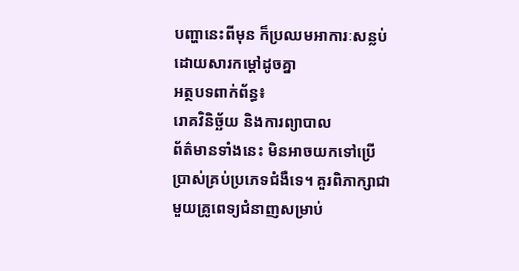បញ្ហានេះពីមុន ក៏ប្រឈមអាការៈសន្លប់ដោយសារកម្ដៅដូចគ្នា
អត្ថបទពាក់ព័ន្ធ៖
រោគវិនិច្ឆ័យ និងការព្យាបាល
ព័ត៌មានទាំងនេះ មិនអាចយកទៅប្រើប្រាស់គ្រប់ប្រភេទជំងឺទេ។ គួរពិភាក្សាជាមួយគ្រូពេទ្យជំនាញសម្រាប់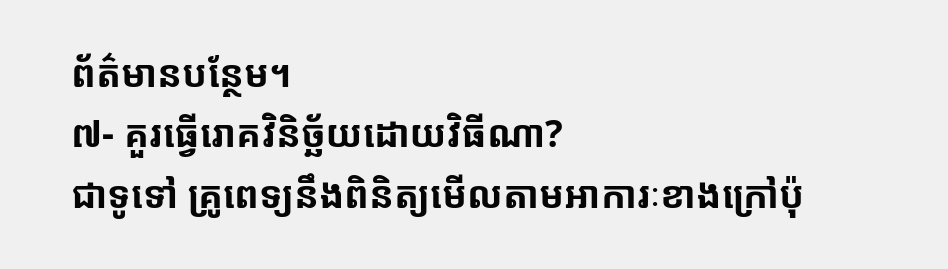ព័ត៌មានបន្ថែម។
៧- គួរធ្វើរោគវិនិច្ឆ័យដោយវិធីណា?
ជាទូទៅ គ្រូពេទ្យនឹងពិនិត្យមើលតាមអាការៈខាងក្រៅប៉ុ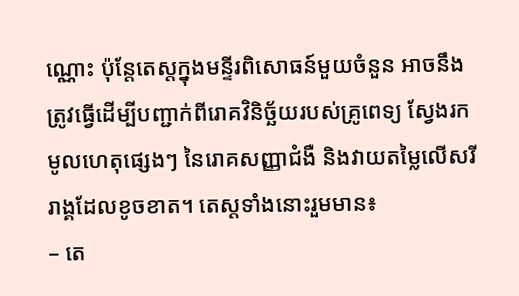ណ្ណោះ ប៉ុន្តែតេស្តក្នុងមន្ទីរពិសោធន៍មួយចំនួន អាចនឹងត្រូវធ្វើដើម្បីបញ្ជាក់ពីរោគវិនិច្ឆ័យរបស់គ្រូពេទ្យ ស្វែងរកមូលហេតុផ្សេងៗ នៃរោគសញ្ញាជំងឺ និងវាយតម្លៃលើសរីរាង្គដែលខូចខាត។ តេស្តទាំងនោះរួមមាន៖
– តេ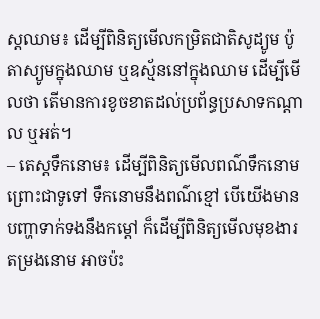ស្តឈាម៖ ដើម្បីពិនិត្យមើលកម្រិតជាតិសូដ្យូម ប៉ូតាស្យូមក្នុងឈាម ឬឧស្ម័ននៅក្នុងឈាម ដើម្បីមើលថា តើមានការខូចខាតដល់ប្រព័ន្ធប្រសាទកណ្ដាល ឬអត់។
– តេស្តទឹកនោម៖ ដើម្បីពិនិត្យមើលពណ៌ទឹកនោម ព្រោះជាទូទៅ ទឹកនោមនឹងពណ៌ខ្មៅ បើយើងមានបញ្ហាទាក់ទងនឹងកម្ដៅ ក៏ដើម្បីពិនិត្យមើលមុខងារតម្រងនោម អាចប៉ះ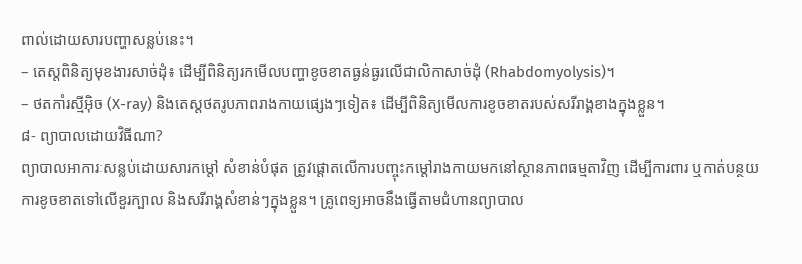ពាល់ដោយសារបញ្ហាសន្លប់នេះ។
– តេស្តពិនិត្យមុខងារសាច់ដុំ៖ ដើម្បីពិនិត្យរកមើលបញ្ហាខូចខាតធ្ងន់ធ្ងរលើជាលិកាសាច់ដុំ (Rhabdomyolysis)។
– ថតកាំរស្មីអ៊ិច (X-ray) និងតេស្តថតរូបភាពរាងកាយផ្សេងៗទៀត៖ ដើម្បីពិនិត្យមើលការខូចខាតរបស់សរីរាង្គខាងក្នុងខ្លួន។
៨- ព្យាបាលដោយវិធីណា?
ព្យាបាលអាការៈសន្លប់ដោយសារកម្តៅ សំខាន់បំផុត ត្រូវផ្ដោតលើការបញ្ចុះកម្ដៅរាងកាយមកនៅស្ថានភាពធម្មតាវិញ ដើម្បីការពារ ឬកាត់បន្ថយការខូចខាតទៅលើខួរក្បាល និងសរីរាង្គសំខាន់ៗក្នុងខ្លួន។ គ្រូពេទ្យអាចនឹងធ្វើតាមជំហានព្យាបាល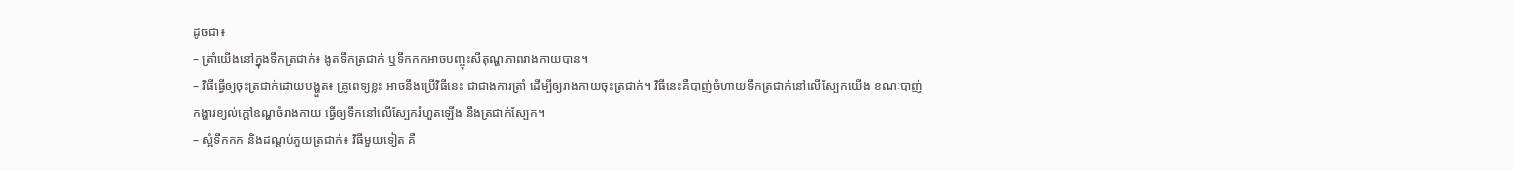ដូចជា៖
– ត្រាំយើងនៅក្នុងទឹកត្រជាក់៖ ងូតទឹកត្រជាក់ ឬទឹកកកអាចបញ្ចុះសីតុណ្ហភាពរាងកាយបាន។
– វិធីធ្វើឲ្យចុះត្រជាក់ដោយបង្ហួត៖ គ្រូពេទ្យខ្លះ អាចនឹងប្រើវិធីនេះ ជាជាងការត្រាំ ដើម្បីឲ្យរាងកាយចុះត្រជាក់។ វិធីនេះគឺបាញ់ចំហាយទឹកត្រជាក់នៅលើស្បែកយើង ខណៈបាញ់កង្ហារខ្យល់ក្ដៅឧណ្ហចំរាងកាយ ធ្វើឲ្យទឹកនៅលើស្បែករំហួតឡើង នឹងត្រជាក់ស្បែក។
– ស្អំទឹកកក និងដណ្ដប់ភួយត្រជាក់៖ វិធីមួយទៀត គឺ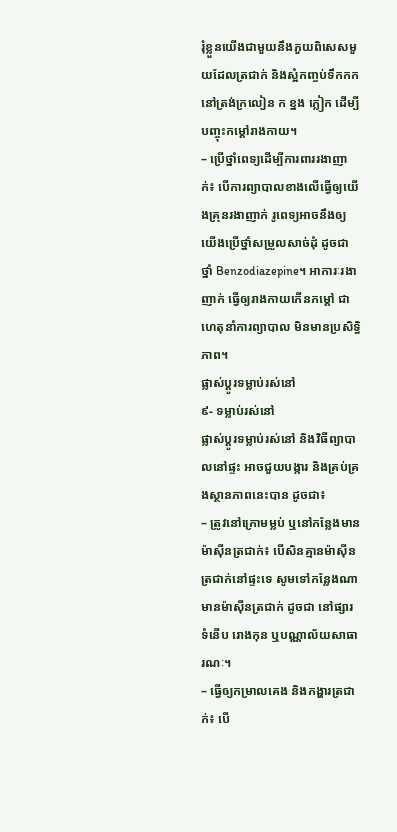រុំខ្លួនយើងជាមួយនឹងភួយពិសេសមួយដែលត្រជាក់ និងស្អំកញ្ចប់ទឹកកកនៅត្រង់ក្រលៀន ក ខ្នង ក្លៀក ដើម្បីបញ្ចុះកម្ដៅរាងកាយ។
– ប្រើថ្នាំពេទ្យដើម្បីការពាររងាញាក់៖ បើការព្យាបាលខាងលើធ្វើឲ្យយើងគ្រុនរងាញាក់ រូពេទ្យអាចនឹងឲ្យយើងប្រើថ្នាំសម្រួលសាច់ដុំ ដូចជា ថ្នាំ Benzodiazepine។ អាការៈរងាញាក់ ធ្វើឲ្យរាងកាយកើនកម្ដៅ ជាហេតុនាំការព្យាបាល មិនមានប្រសិទ្ធិភាព។
ផ្លាស់ប្តូរទម្លាប់រស់នៅ
៩- ទម្លាប់រស់នៅ
ផ្លាស់ប្តូរទម្លាប់រស់នៅ និងវិធីព្យាបាលនៅផ្ទះ អាចជួយបង្ការ និងគ្រប់គ្រងស្ថានភាពនេះបាន ដូចជា៖
– ត្រូវនៅក្រោមម្លប់ ឬនៅកន្លែងមានម៉ាស៊ីនត្រជាក់៖ បើសិនគ្មានម៉ាស៊ីនត្រជាក់នៅផ្ទះទេ សូមទៅកន្លែងណាមានម៉ាស៊ីនត្រជាក់ ដូចជា នៅផ្សារទំនើប រោងកុន ឬបណ្ណាល័យសាធារណៈ។
– ធ្វើឲ្យកម្រាលគេង និងកង្ហារត្រជាក់៖ បើ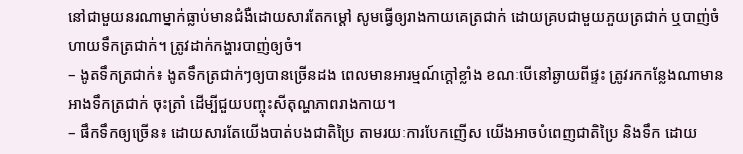នៅជាមួយនរណាម្នាក់ធ្លាប់មានជំងឺដោយសារតែកម្ដៅ សូមធ្វើឲ្យរាងកាយគេត្រជាក់ ដោយគ្របជាមួយភួយត្រជាក់ ឬបាញ់ចំហាយទឹកត្រជាក់។ ត្រូវដាក់កង្ហារបាញ់ឲ្យចំ។
– ងូតទឹកត្រជាក់៖ ងូតទឹកត្រជាក់ៗឲ្យបានច្រើនដង ពេលមានអារម្មណ៍ក្តៅខ្លាំង ខណៈបើនៅឆ្ងាយពីផ្ទះ ត្រូវរកកន្លែងណាមានអាងទឹកត្រជាក់ ចុះត្រាំ ដើម្បីជួយបញ្ចុះសីតុណ្ហភាពរាងកាយ។
– ផឹកទឹកឲ្យច្រើន៖ ដោយសារតែយើងបាត់បងជាតិប្រៃ តាមរយៈការបែកញើស យើងអាចបំពេញជាតិប្រៃ និងទឹក ដោយ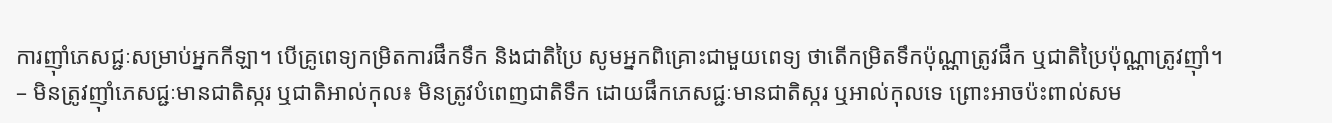ការញ៉ាំភេសជ្ជៈសម្រាប់អ្នកកីឡា។ បើគ្រូពេទ្យកម្រិតការផឹកទឹក និងជាតិប្រៃ សូមអ្នកពិគ្រោះជាមួយពេទ្យ ថាតើកម្រិតទឹកប៉ុណ្ណាត្រូវផឹក ឬជាតិប្រៃប៉ុណ្ណាត្រូវញ៉ាំ។
– មិនត្រូវញ៉ាំភេសជ្ជៈមានជាតិស្ករ ឬជាតិអាល់កុល៖ មិនត្រូវបំពេញជាតិទឹក ដោយផឹកភេសជ្ជៈមានជាតិស្ករ ឬអាល់កុលទេ ព្រោះអាចប៉ះពាល់សម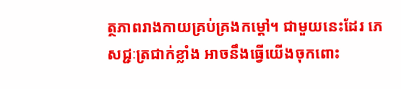ត្ថភាពរាងកាយគ្រប់គ្រងកម្ដៅ។ ជាមួយនេះដែរ ភេសជ្ជៈត្រជាក់ខ្លាំង អាចនឹងធ្វើយើងចុកពោះ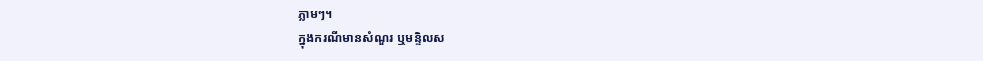ភ្លាមៗ។
ក្នុងករណីមានសំណួរ ឬមន្ទិលស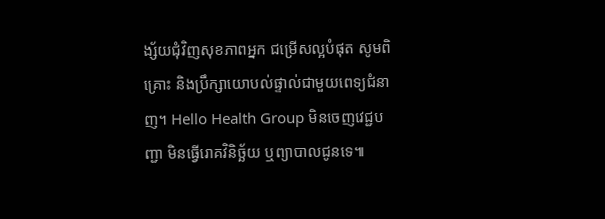ង្ស័យជុំវិញសុខភាពអ្នក ជម្រើសល្អបំផុត សូមពិគ្រោះ និងប្រឹក្សាយោបល់ផ្ទាល់ជាមួយពេទ្យជំនាញ។ Hello Health Group មិនចេញវេជ្ជបញ្ជា មិនធ្វើរោគវិនិច្ឆ័យ ឬព្យាបាលជូនទេ៕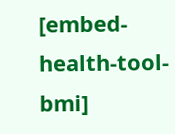[embed-health-tool-bmi]